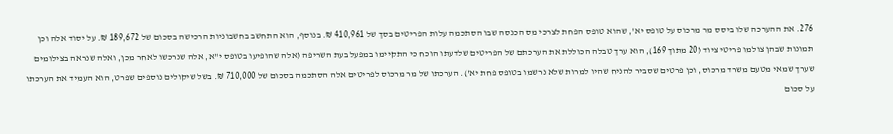276. את ההערכה שלו ביסס מר מרכוס על טופס יא', שהוא טופס הפחת לצרכי מס הכנסה שבו הסתכמה עלות הפריטים בסך של 410,961 ₪. בנוסף, הוא התחשב בחשבוניות הרכישה בסכום של 189,672 ₪. על יסוד אלה וכן תמונות שבהן צולמו פריטי ציוד (20 מתוך 169), הוא ערך טבלה הכוללת את הערכתם של הפריטים שלדעתו הוכח כי התקיימו במפעל בעת השריפה (אלה שהופיעו בטופס י"א, אלה שנרכשו לאחר מכן, ואלה שנראה בצילומים שערך שמאי מטעם משרד מרכוס, וכן פרטים שסביר להניח שהיו למרות שלא נרשמו בטופס פחת יא'). הערכתו של מר מרכוס לפריטים אלה הסתכמה בסכום של 710,000 ₪. בשל שיקולים נוספים שפרט, הוא העמיד את הערכתו על סכום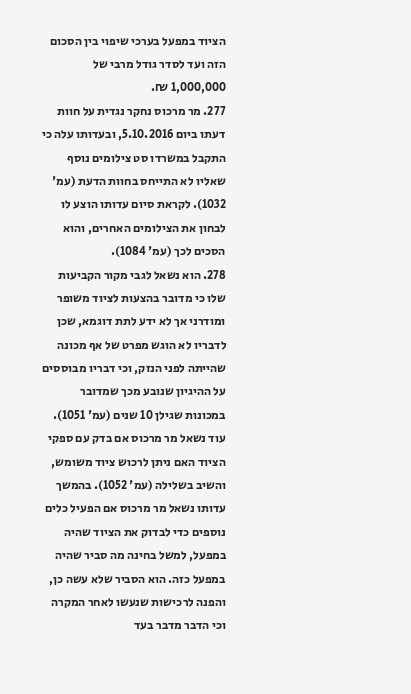הציוד במפעל בערכי שיפוי בין הסכום הזה ועד לסדר גודל מרבי של 1,000,000 ₪.
277. מר מרכוס נחקר נגדית על חוות דעתו ביום 5.10.2016, ובעדותו עלה כי התקבל במשרדו סט צילומים נוסף שאליו לא התייחס בחוות הדעת (עמ' 1032). לקראת סיום עדותו הוצע לו לבחון את הצילומים האחרים, והוא הסכים לכך (עמ' 1084).
278. הוא נשאל לגבי מקור הקביעות שלו כי מדובר בהצעות לציוד משופר ומודרני אך לא ידע לתת דוגמא, שכן לדבריו לא הוגש מפרט של אף מכונה שהייתה לפני הנזק, וכי דבריו מבוססים על ההיגיון שנובע מכך שמדובר במכונות שגילן 10 שנים (עמ' 1051). עוד נשאל מר מרכוס אם בדק עם ספקי הציוד האם ניתן לרכוש ציוד משומש, והשיב בשלילה (עמ' 1052). בהמשך עדותו נשאל מר מרכוס אם הפעיל כלים נוספים כדי לבדוק את הציוד שהיה במפעל, למשל בחינה מה סביר שהיה במפעל כזה. הוא הסביר שלא עשה כן, והפנה לרכישות שנעשו לאחר המקרה וכי הדבר מדבר בעד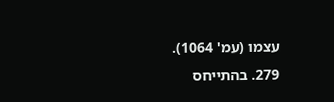עצמו (עמ' 1064).
279. בהתייחס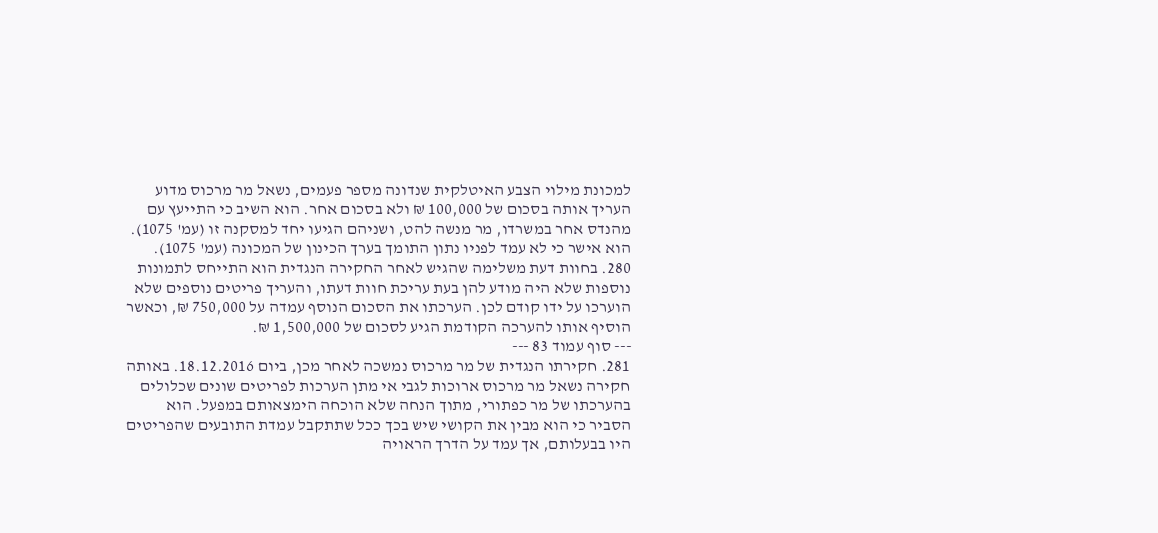למכונת מילוי הצבע האיטלקית שנדונה מספר פעמים, נשאל מר מרכוס מדוע העריך אותה בסכום של 100,000 ₪ ולא בסכום אחר. הוא השיב כי התייעץ עם מהנדס אחר במשרדו, מר מנשה להט, ושניהם הגיעו יחד למסקנה זו (עמ' 1075). הוא אישר כי לא עמד לפניו נתון התומך בערך הכינון של המכונה (עמ' 1075).
280. בחוות דעת משלימה שהגיש לאחר החקירה הנגדית הוא התייחס לתמונות נוספות שלא היה מודע להן בעת עריכת חוות דעתו, והעריך פריטים נוספים שלא הוערכו על ידו קודם לכן. הערכתו את הסכום הנוסף עמדה על 750,000 ₪, וכאשר הוסיף אותו להערכה הקודמת הגיע לסכום של 1,500,000 ₪.
--- סוף עמוד 83 ---
281. חקירתו הנגדית של מר מרכוס נמשכה לאחר מכן, ביום 18.12.2016. באותה חקירה נשאל מר מרכוס ארוכות לגבי אי מתן הערכות לפריטים שונים שכלולים בהערכתו של מר כפתורי, מתוך הנחה שלא הוכחה הימצאותם במפעל. הוא הסביר כי הוא מבין את הקושי שיש בכך ככל שתתקבל עמדת התובעים שהפריטים היו בבעלותם, אך עמד על הדרך הראויה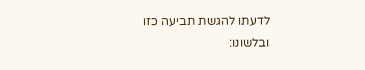לדעתו להגשת תביעה כזו ובלשונו: